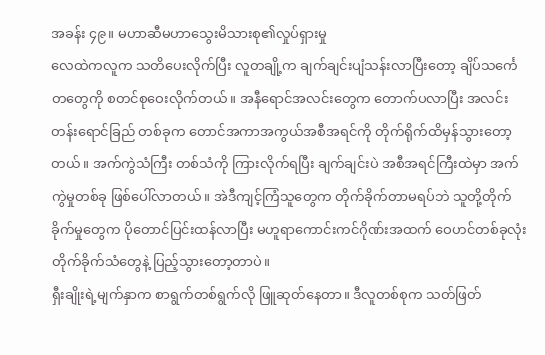အခန်း ၄၉။ မဟာဆီမဟာသွေးမိသားစု၏လှုပ်ရှားမှု
လေထဲကလူက သတိပေးလိုက်ပြီး လူတချို့က ချက်ချင်းပျံသန်းလာပြီးတော့ ချိပ်သင်္ကေတတွေကို စတင်စုဝေးလိုက်တယ်။ အနီရောင်အလင်းတွေက တောက်ပလာပြီး အလင်းတန်းရောင်ခြည် တစ်ခုက တောင်အကာအကွယ်အစီအရင်ကို တိုက်ရိုက်ထိမှန်သွားတော့တယ်။ အက်ကွဲသံကြီး တစ်သံကို ကြားလိုက်ရပြီး ချက်ချင်းပဲ အစီအရင်ကြီးထဲမှာ အက်ကွဲမှုတစ်ခု ဖြစ်ပေါ်လာတယ်။ အဲဒီကျင့်ကြံသူတွေက တိုက်ခိုက်တာမရပ်ဘဲ သူတို့တိုက်ခိုက်မှုတွေက ပိုတောင်ပြင်းထန်လာပြီး မဟူရာကောင်းကင်ဂိုဏ်းအထက် ဝေဟင်တစ်ခုလုံးတိုက်ခိုက်သံတွေနဲ့ ပြည့်သွားတော့တာပဲ။
ရှီးချိုးရဲ့မျက်နှာက စာရွက်တစ်ရွက်လို ဖြူဆုတ်နေတာ။ ဒီလူတစ်စုက သတ်ဖြတ်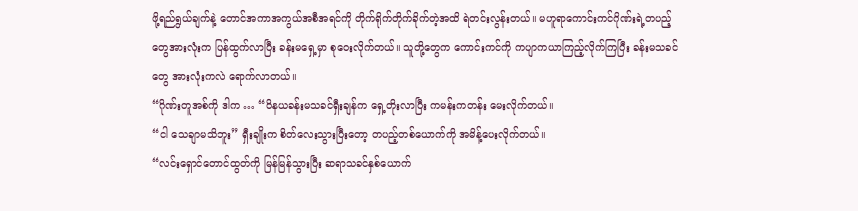ဖို့ရည်ရွယ်ချက်နဲ့ တောင်အကာအကွယ်အစီအရင်ကို တိုက်ရိုက်တိုက်ခိုက်တဲ့အထိ ရဲတင်းလွန်းတယ်။ မဟူရာကောင်းကင်ဂိုဏ်းရဲ့တပည့်တွေအားလုံးက ပြန်ထွက်လာပြီး ခန်းမရှေ့မှာ စုဝေးလိုက်တယ်။ သူတို့တွေက ကောင်းကင်ကို ကပျာကယာကြည့်လိုက်ကြပြီး ခန်းမသခင်တွေ အားလုံးကလဲ ရောက်လာတယ်။
“ဂိုဏ်းတူအစ်ကို ဒါက … “ဝိနယခန်းမသခင်ရှီးချန်က ရှေ့တိုးလာပြီး ကမန်းကတန်း မေးလိုက်တယ်။
“ငါ သေချာမသိဘူး” ရှီးချိုးက စိတ်လေးသွားပြီးတော့ တပည့်တစ်ယောက်ကို အမိန့်ပေးလိုက်တယ်။
“လင်းရှောင်တောင်ထွတ်ကို မြန်မြန်သွားပြီး ဆရာသခင်နှစ်ယောက်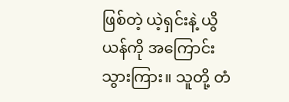ဖြစ်တဲ့ ယဲ့ရှင်းနဲ့ ယွိယန်ကို အကြောင်းသွားကြား။ သူတို့ တံ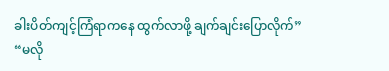ခါးပိတ်ကျင့်ကြံရာကနေ ထွက်လာဖို့ ချက်ချင်းပြောလိုက်”
“မလို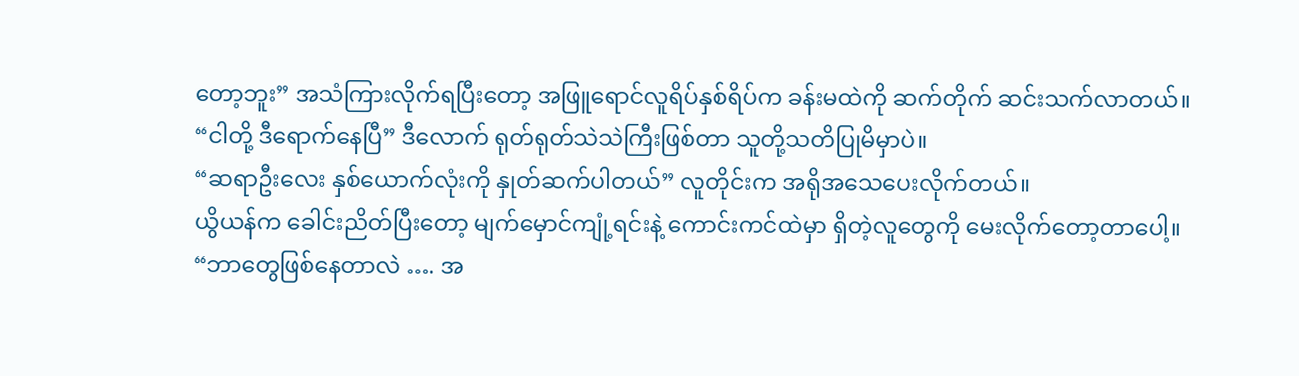တော့ဘူး” အသံကြားလိုက်ရပြီးတော့ အဖြူရောင်လူရိပ်နှစ်ရိပ်က ခန်းမထဲကို ဆက်တိုက် ဆင်းသက်လာတယ်။
“ငါတို့ ဒီရောက်နေပြီ” ဒီလောက် ရုတ်ရုတ်သဲသဲကြီးဖြစ်တာ သူတို့သတိပြုမိမှာပဲ။
“ဆရာဦးလေး နှစ်ယောက်လုံးကို နှုတ်ဆက်ပါတယ်” လူတိုင်းက အရိုအသေပေးလိုက်တယ်။
ယွိယန်က ခေါင်းညိတ်ပြီးတော့ မျက်မှောင်ကျုံ့ရင်းနဲ့ ကောင်းကင်ထဲမှာ ရှိတဲ့လူတွေကို မေးလိုက်တော့တာပေါ့။
“ဘာတွေဖြစ်နေတာလဲ …. အ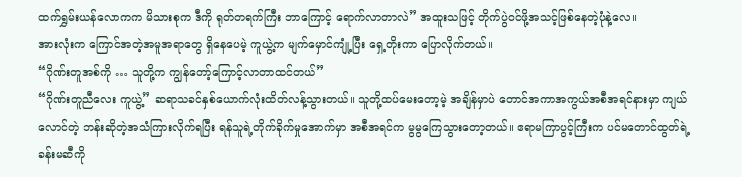ထက်ရွှမ်းယန်လောကက မိသားစုက ဒီကို ရုတ်တရက်ကြီး ဘာကြောင့် ရောက်လာတာလဲ” အထူးသဖြင့် တိုက်ပွဲဝင်ဖို့အသင့်ဖြစ်နေတဲ့ပုံနဲ့လေ။
အားလုံးက ကြောင်အတဲ့အမူအရာတွေ ရှိနေပေမဲ့ ကူယွဲ့က မျက်မှောင်ကျုံ့ပြီး ရှေ့တိုးကာ ပြောလိုက်တယ်။
“ဂိုဏ်းတူအစ်ကို … သူတို့က ကျွန်တော့်ကြောင့်လာတာထင်တယ်”
“ဂိုဏ်းတူညီလေး ကူယွဲ့” ဆရာသခင်နှစ်ယောက်လုံးထိတ်လန့်သွားတယ်။ သူတို့ထပ်မေးတော့မဲ့ အချိန်မှာပဲ တောင်အကာအကွယ်အစီအရင်နားမှာ ကျယ်လောင်တဲ့ ဘန်းဆိုတဲ့အသံကြားလိုက်ရပြီး ရန်သူရဲ့တိုက်ခိုက်မှုအောက်မှာ အစီအရင်က မွမွကြေသွားတော့တယ်။ ဧရာမကြာပွင့်ကြီးက ပင်မတောင်ထွတ်ရဲ့ ခန်းမဆီကို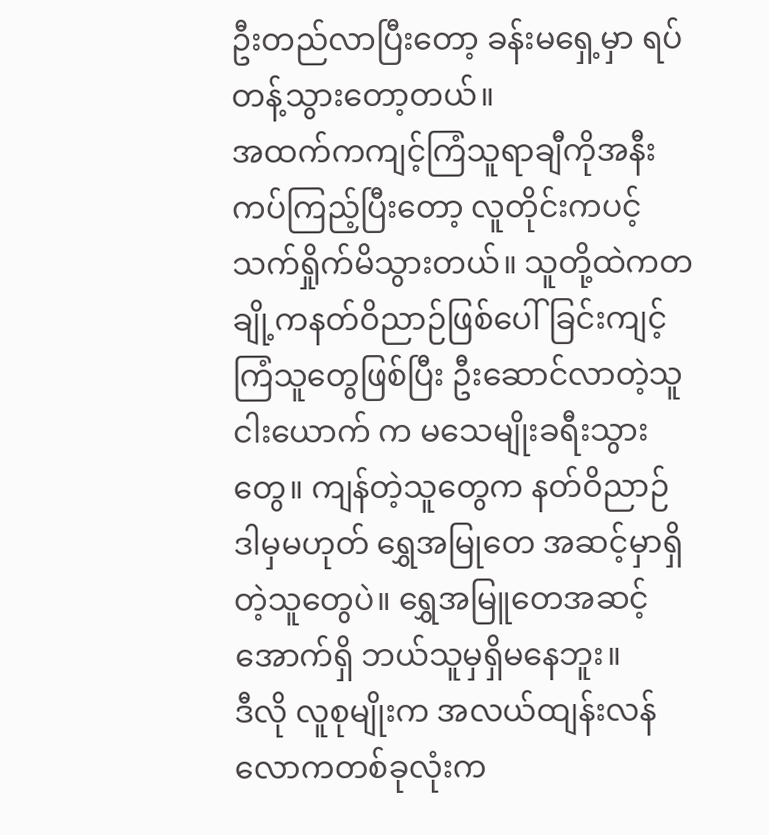ဦးတည်လာပြီးတော့ ခန်းမရှေ့မှာ ရပ်တန့်သွားတော့တယ်။
အထက်ကကျင့်ကြံသူရာချီကိုအနီးကပ်ကြည့်ပြီးတော့ လူတိုင်းကပင့်သက်ရှိုက်မိသွားတယ်။ သူတို့ထဲကတချို့ကနတ်ဝိညာဉ်ဖြစ်ပေါ်ခြင်းကျင့်ကြံသူတွေဖြစ်ပြီး ဦးဆောင်လာတဲ့သူငါးယောက် က မသေမျိုးခရီးသွားတွေ။ ကျန်တဲ့သူတွေက နတ်ဝိညာဉ် ဒါမှမဟုတ် ရွှေအမြုတေ အဆင့်မှာရှိတဲ့သူတွေပဲ။ ရွှေအမြူတေအဆင့်အောက်ရှိ ဘယ်သူမှရှိမနေဘူး။
ဒီလို လူစုမျိုးက အလယ်ထျန်းလန်လောကတစ်ခုလုံးက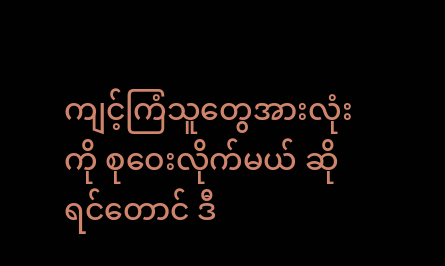ကျင့်ကြံသူတွေအားလုံးကို စုဝေးလိုက်မယ် ဆိုရင်တောင် ဒီ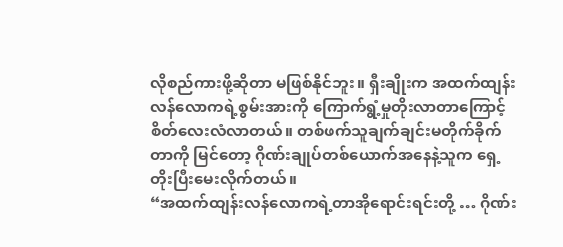လိုစည်ကားဖို့ဆိုတာ မဖြစ်နိုင်ဘူး။ ရှီးချိုးက အထက်ထျန်းလန်လောကရဲ့စွမ်းအားကို ကြောက်ရွံ့မှုတိုးလာတာကြောင့် စိတ်လေးလံလာတယ်။ တစ်ဖက်သူချက်ချင်းမတိုက်ခိုက်တာကို မြင်တော့ ဂိုဏ်းချုပ်တစ်ယောက်အနေနဲ့သူက ရှေ့တိုးပြီးမေးလိုက်တယ်။
“အထက်ထျန်းလန်လောကရဲ့တာအိုရောင်းရင်းတို့ … ဂိုဏ်း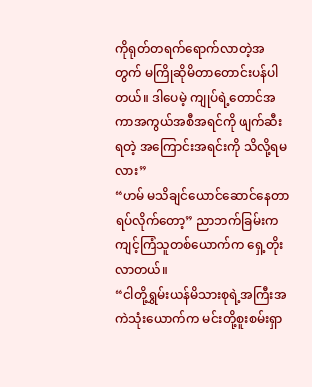ကိုရုတ်တရက်ရောက်လာတဲ့အတွက် မကြိုဆိုမိတာတောင်းပန်ပါတယ်။ ဒါပေမဲ့ ကျုပ်ရဲ့တောင်အကာအကွယ်အစီအရင်ကို ဖျက်ဆီးရတဲ့ အကြောင်းအရင်းကို သိလို့ရမလား”
“ဟမ် မသိချင်ယောင်ဆောင်နေတာ ရပ်လိုက်တော့” ညာဘက်ခြမ်းက ကျင့်ကြံသူတစ်ယောက်က ရှေ့တိုးလာတယ်။
“ငါတို့ရွှမ်းယန်မိသားစုရဲ့အကြီးအကဲသုံးယောက်က မင်းတို့စူးစမ်းရှာ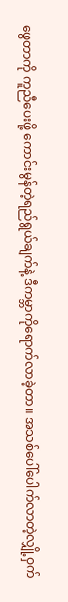ဖွေတာကို ကူညီပေးဖို့ ကောင်းမွန်တဲ့ရည်ရွယ်ချက်နဲ့ ဒီကမ္ဘာကိုရောက်လာခဲ့တာ။ အသစ်ပေါ်ပေါက်လာတဲ့လျှို့ဝှက်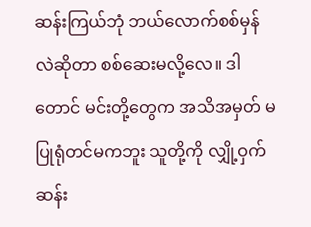ဆန်းကြယ်ဘုံ ဘယ်လောက်စစ်မှန်လဲဆိုတာ စစ်ဆေးမလို့လေ။ ဒါတောင် မင်းတို့တွေက အသိအမှတ် မပြုရုံတင်မကဘူး သူတို့ကို လျှို့ဝှက်ဆန်း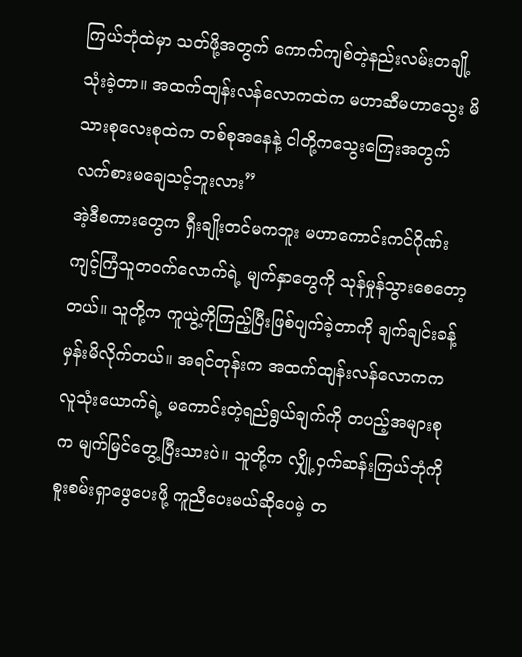ကြယ်ဘုံထဲမှာ သတ်ဖို့အတွက် ကောက်ကျစ်တဲ့နည်းလမ်းတချို့သုံးခဲ့တာ။ အထက်ထျန်းလန်လောကထဲက မဟာဆီမဟာသွေး မိသားစုလေးစုထဲက တစ်စုအနေနဲ့ ငါတို့ကသွေးကြေးအတွက် လက်စားမချေသင့်ဘူးလား”
အဲ့ဒီစကားတွေက ရှီးချိုးတင်မကဘူး မဟာကောင်းကင်ဂိုဏ်းကျင့်ကြံသူတဝက်လောက်ရဲ့ မျက်နှာတွေကို သုန်မှုန်သွားစေတော့တယ်။ သူတို့က ကူယွဲ့ကိုကြည့်ပြီးဖြစ်ပျက်ခဲ့တာကို ချက်ချင်းခန့်မှန်းမိလိုက်တယ်။ အရင်တုန်းက အထက်ထျန်းလန်လောကက လူသုံးယောက်ရဲ့ မကောင်းတဲ့ရည်ရွယ်ချက်ကို တပည့်အများစုက မျက်မြင်တွေ့ပြီးသားပဲ။ သူတို့က လျှို့ဝှက်ဆန်းကြယ်ဘုံကို စူးစမ်းရှာဖွေပေးဖို့ ကူညီပေးမယ်ဆိုပေမဲ့ တ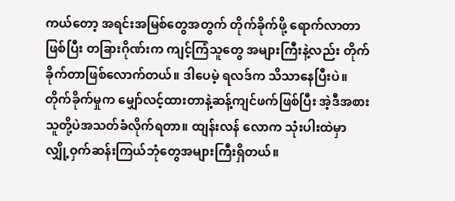ကယ်တော့ အရင်းအမြစ်တွေအတွက် တိုက်ခိုက်ဖို့ ရောက်လာတာဖြစ်ပြီး တခြားဂိုဏ်းက ကျင့်ကြံသူတွေ အများကြီးနဲ့လည်း တိုက်ခိုက်တာဖြစ်လောက်တယ်။ ဒါပေမဲ့ ရလဒ်က သိသာနေပြီးပဲ။ တိုက်ခိုက်မှုက မျှော်လင့်ထားတာနဲ့ဆန့်ကျင်ဖက်ဖြစ်ပြီး အဲ့ဒီအစား သူတို့ပဲအသတ်ခံလိုက်ရတာ။ ထျန်းလန် လောက သုံးပါးထဲမှာ လျှို့ဝှက်ဆန်းကြယ်ဘုံတွေအများကြီးရှိတယ်။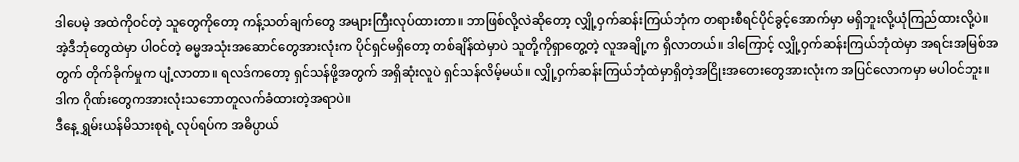ဒါပေမဲ့ အထဲကိုဝင်တဲ့ သူတွေကိုတော့ ကန့်သတ်ချက်တွေ အများကြီးလုပ်ထားတာ။ ဘာဖြစ်လို့လဲဆိုတော့ လျှို့ဝှက်ဆန်းကြယ်ဘုံက တရားစီရင်ပိုင်ခွင့်အောက်မှာ မရှိဘူးလို့ယုံကြည်ထားလို့ပဲ။ အဲ့ဒီဘုံတွေထဲမှာ ပါဝင်တဲ့ ဓမ္မအသုံးအဆောင်တွေအားလုံးက ပိုင်ရှင်မရှိတော့ တစ်ချိန်ထဲမှာပဲ သူတို့ကိုရှာတွေ့တဲ့ လူအချို့က ရှိလာတယ်။ ဒါကြောင့် လျှို့ဝှက်ဆန်းကြယ်ဘုံထဲမှာ အရင်းအမြစ်အတွက် တိုက်ခိုက်မှုက ပျံ့လာတာ။ ရလဒ်ကတော့ ရှင်သန်ဖို့အတွက် အရှိဆုံးလူပဲ ရှင်သန်လိမ့်မယ်။ လျှို့ဝှက်ဆန်းကြယ်ဘုံထဲမှာရှိတဲ့အငြိုးအတေးတွေအားလုံးက အပြင်လောကမှာ မပါဝင်ဘူး။ ဒါက ဂိုဏ်းတွေကအားလုံးသဘောတူလက်ခံထားတဲ့အရာပဲ။
ဒီနေ့ ရွှမ်းယန်မိသားစုရဲ့ လုပ်ရပ်က အဓိပ္ပာယ်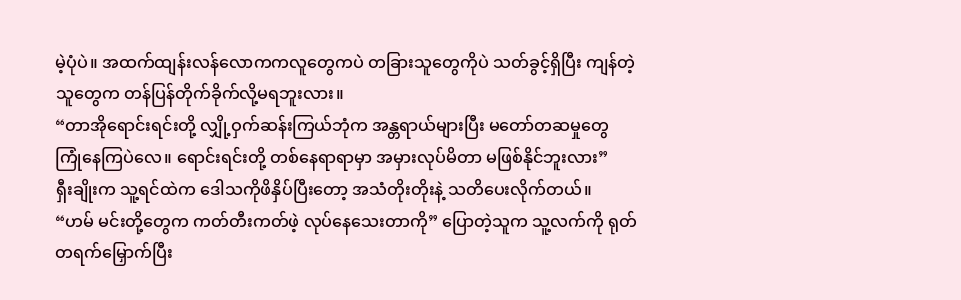မဲ့ပုံပဲ။ အထက်ထျန်းလန်လောကကလူတွေကပဲ တခြားသူတွေကိုပဲ သတ်ခွင့်ရှိပြီး ကျန်တဲ့သူတွေက တန်ပြန်တိုက်ခိုက်လို့မရဘူးလား။
“တာအိုရောင်းရင်းတို့ လျှို့ဝှက်ဆန်းကြယ်ဘုံက အန္တရာယ်များပြီး မတော်တဆမှုတွေ ကြုံနေကြပဲလေ။ ရောင်းရင်းတို့ တစ်နေရာရာမှာ အမှားလုပ်မိတာ မဖြစ်နိုင်ဘူးလား”
ရှီးချိုးက သူ့ရင်ထဲက ဒေါသကိုဖိနှိပ်ပြီးတော့ အသံတိုးတိုးနဲ့ သတိပေးလိုက်တယ်။
“ဟမ် မင်းတို့တွေက ကတ်တီးကတ်ဖဲ့ လုပ်နေသေးတာကို” ပြောတဲ့သူက သူ့လက်ကို ရုတ်တရက်မြှောက်ပြီး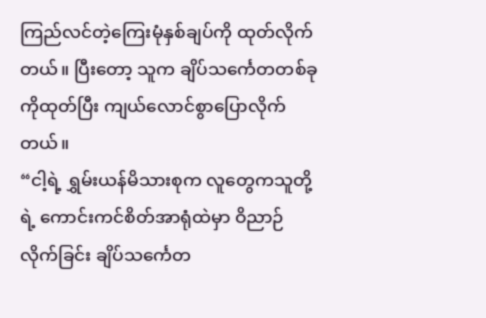ကြည်လင်တဲ့ကြေးမုံနှစ်ချပ်ကို ထုတ်လိုက်တယ်။ ပြီးတော့ သူက ချိပ်သင်္ကေတတစ်ခုကိုထုတ်ပြီး ကျယ်လောင်စွာပြောလိုက်တယ်။
“ငါ့ရဲ့ ရွှမ်းယန်မိသားစုက လူတွေကသူတို့ရဲ့ ကောင်းကင်စိတ်အာရုံထဲမှာ ဝိညာဉ်လိုက်ခြင်း ချိပ်သင်္ကေတ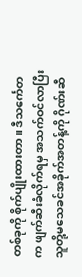တစ်ခုကို စိုက်ပျိုးထားတာ။ ဒီသင်္ကေတက ဖျက်ဆီးခံလိုက်ရမှ အသက်ဝင်လာပြီး သူတို့မသေခင်အခိုက်အတန့်ကို ဂိုဏ်းဆီ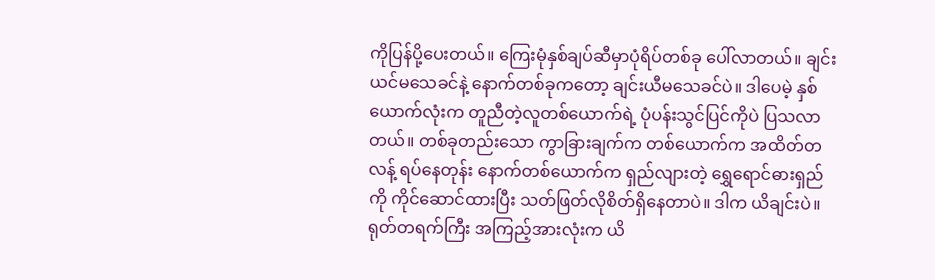ကိုပြန်ပို့ပေးတယ်။ ကြေးမုံနှစ်ချပ်ဆီမှာပုံရိပ်တစ်ခု ပေါ်လာတယ်။ ချင်းယင်မသေခင်နဲ့ နောက်တစ်ခုကတော့ ချင်းယီမသေခင်ပဲ။ ဒါပေမဲ့ နှစ်ယောက်လုံးက တူညီတဲ့လူတစ်ယောက်ရဲ့ ပုံပန်းသွင်ပြင်ကိုပဲ ပြသလာတယ်။ တစ်ခုတည်းသော ကွာခြားချက်က တစ်ယောက်က အထိတ်တလန့် ရပ်နေတုန်း နောက်တစ်ယောက်က ရှည်လျားတဲ့ ရွှေရောင်ဓားရှည်ကို ကိုင်ဆောင်ထားပြီး သတ်ဖြတ်လိုစိတ်ရှိနေတာပဲ။ ဒါက ယိချင်းပဲ။
ရုတ်တရက်ကြီး အကြည့်အားလုံးက ယိ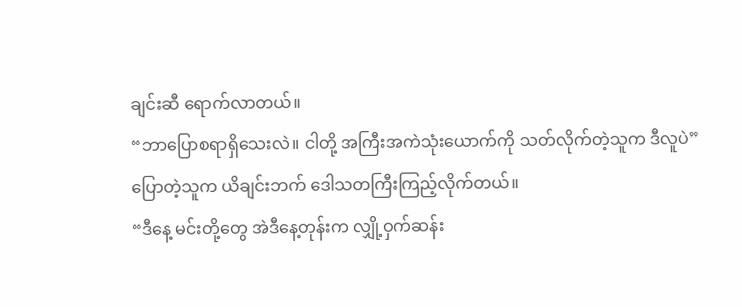ချင်းဆီ ရောက်လာတယ်။
“ဘာပြောစရာရှိသေးလဲ။ ငါတို့ အကြီးအကဲသုံးယောက်ကို သတ်လိုက်တဲ့သူက ဒီလူပဲ”
ပြောတဲ့သူက ယိချင်းဘက် ဒေါသတကြီးကြည့်လိုက်တယ်။
“ဒီနေ့ မင်းတို့တွေ အဲဒီနေ့တုန်းက လျှို့ဝှက်ဆန်း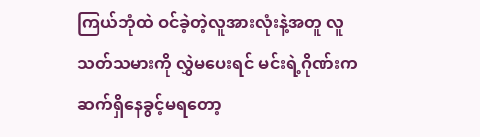ကြယ်ဘုံထဲ ဝင်ခဲ့တဲ့လူအားလုံးနဲ့အတူ လူသတ်သမားကို လွှဲမပေးရင် မင်းရဲ့ဂိုဏ်းက ဆက်ရှိနေခွင့်မရတော့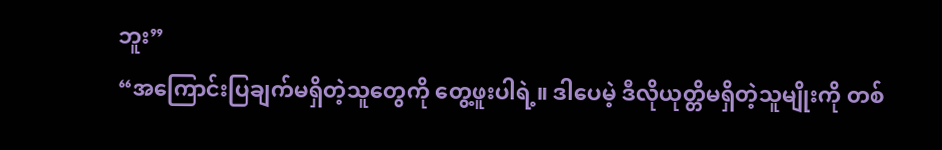ဘူး”
“အကြောင်းပြချက်မရှိတဲ့သူတွေကို တွေ့ဖူးပါရဲ့။ ဒါပေမဲ့ ဒီလိုယုတ္တိမရှိတဲ့သူမျိုးကို တစ်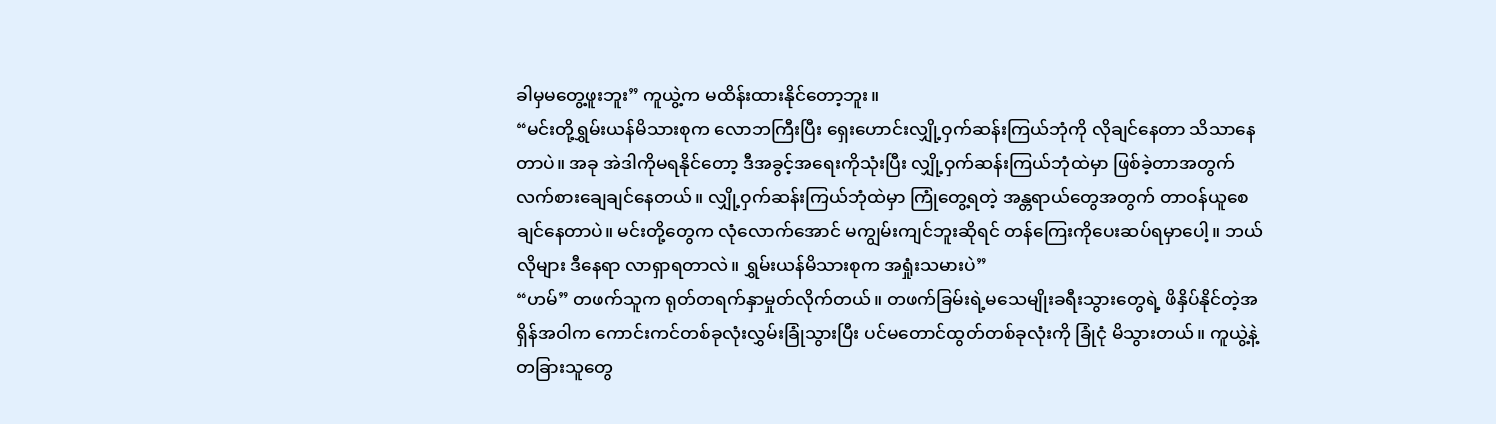ခါမှမတွေ့ဖူးဘူး” ကူယွဲ့က မထိန်းထားနိုင်တော့ဘူး။
“မင်းတို့ရွှမ်းယန်မိသားစုက လောဘကြီးပြီး ရှေးဟောင်းလျှို့ဝှက်ဆန်းကြယ်ဘုံကို လိုချင်နေတာ သိသာနေတာပဲ။ အခု အဲဒါကိုမရနိုင်တော့ ဒီအခွင့်အရေးကိုသုံးပြီး လျှို့ဝှက်ဆန်းကြယ်ဘုံထဲမှာ ဖြစ်ခဲ့တာအတွက် လက်စားချေချင်နေတယ်။ လျှို့ဝှက်ဆန်းကြယ်ဘုံထဲမှာ ကြုံတွေ့ရတဲ့ အန္တရာယ်တွေအတွက် တာဝန်ယူစေချင်နေတာပဲ။ မင်းတို့တွေက လုံလောက်အောင် မကျွမ်းကျင်ဘူးဆိုရင် တန်ကြေးကိုပေးဆပ်ရမှာပေါ့။ ဘယ်လိုများ ဒီနေရာ လာရှာရတာလဲ။ ရွှမ်းယန်မိသားစုက အရှုံးသမားပဲ”
“ဟမ်” တဖက်သူက ရုတ်တရက်နှာမှုတ်လိုက်တယ်။ တဖက်ခြမ်းရဲ့မသေမျိုးခရီးသွားတွေရဲ့ ဖိနှိပ်နိုင်တဲ့အရှိန်အဝါက ကောင်းကင်တစ်ခုလုံးလွှမ်းခြုံသွားပြီး ပင်မတောင်ထွတ်တစ်ခုလုံးကို ခြုံငုံ မိသွားတယ်။ ကူယွဲ့နဲ့ တခြားသူတွေ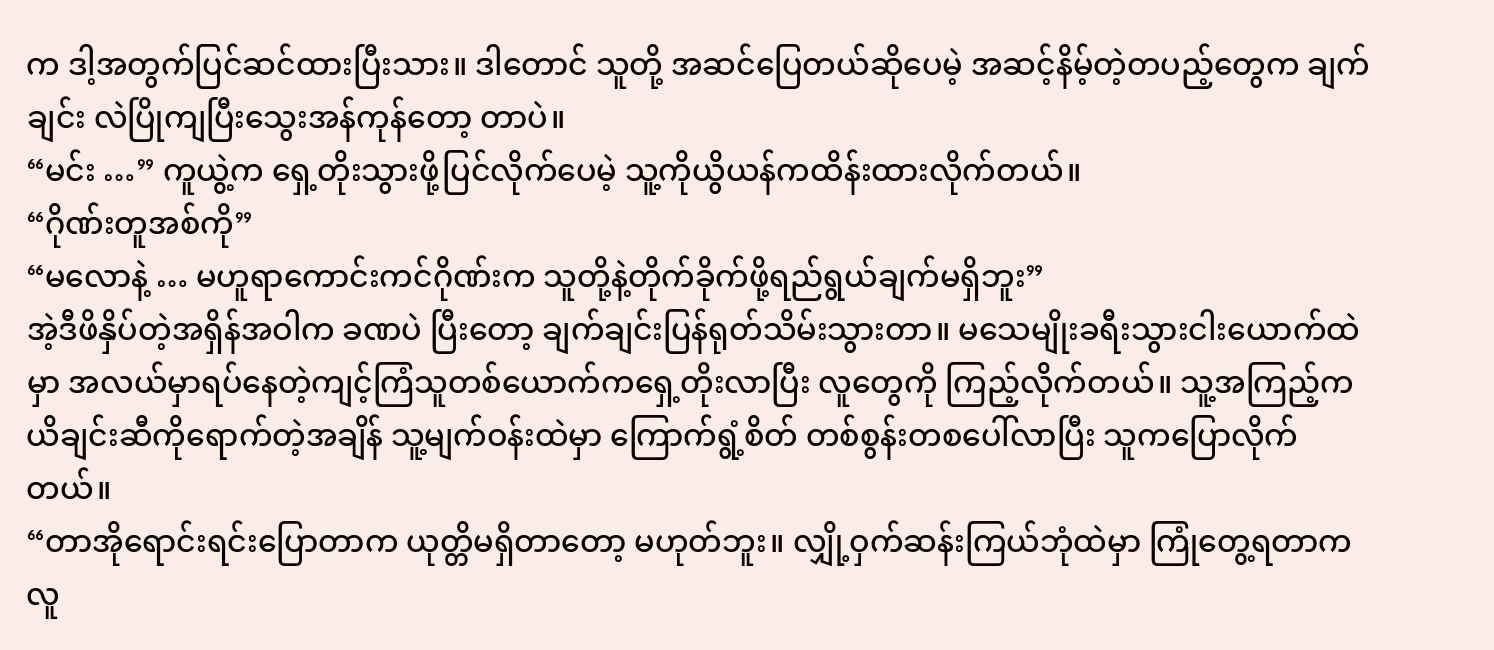က ဒါ့အတွက်ပြင်ဆင်ထားပြီးသား။ ဒါတောင် သူတို့ အဆင်ပြေတယ်ဆိုပေမဲ့ အဆင့်နိမ့်တဲ့တပည့်တွေက ချက်ချင်း လဲပြိုကျပြီးသွေးအန်ကုန်တော့ တာပဲ။
“မင်း …” ကူယွဲ့က ရှေ့တိုးသွားဖို့ပြင်လိုက်ပေမဲ့ သူ့ကိုယွိယန်ကထိန်းထားလိုက်တယ်။
“ဂိုဏ်းတူအစ်ကို”
“မလောနဲ့ … မဟူရာကောင်းကင်ဂိုဏ်းက သူတို့နဲ့တိုက်ခိုက်ဖို့ရည်ရွယ်ချက်မရှိဘူး”
အဲ့ဒီဖိနှိပ်တဲ့အရှိန်အဝါက ခဏပဲ ပြီးတော့ ချက်ချင်းပြန်ရုတ်သိမ်းသွားတာ။ မသေမျိုးခရီးသွားငါးယောက်ထဲမှာ အလယ်မှာရပ်နေတဲ့ကျင့်ကြံသူတစ်ယောက်ကရှေ့တိုးလာပြီး လူတွေကို ကြည့်လိုက်တယ်။ သူ့အကြည့်က ယိချင်းဆီကိုရောက်တဲ့အချိန် သူ့မျက်ဝန်းထဲမှာ ကြောက်ရွံ့စိတ် တစ်စွန်းတစပေါ်လာပြီး သူကပြောလိုက်တယ်။
“တာအိုရောင်းရင်းပြောတာက ယုတ္တိမရှိတာတော့ မဟုတ်ဘူး။ လျှို့ဝှက်ဆန်းကြယ်ဘုံထဲမှာ ကြုံတွေ့ရတာက လူ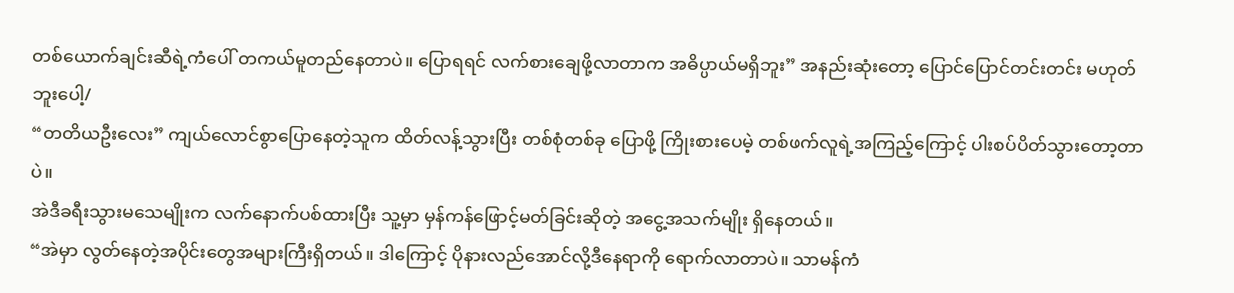တစ်ယောက်ချင်းဆီရဲ့ကံပေါ် တကယ်မူတည်နေတာပဲ။ ပြောရရင် လက်စားချေဖို့လာတာက အဓိပ္ပာယ်မရှိဘူး” အနည်းဆုံးတော့ ပြောင်ပြောင်တင်းတင်း မဟုတ်ဘူးပေါ့/
“တတိယဦးလေး” ကျယ်လောင်စွာပြောနေတဲ့သူက ထိတ်လန့်သွားပြီး တစ်စုံတစ်ခု ပြောဖို့ ကြိုးစားပေမဲ့ တစ်ဖက်လူရဲ့အကြည့်ကြောင့် ပါးစပ်ပိတ်သွားတော့တာပဲ။
အဲဒီခရီးသွားမသေမျိုးက လက်နောက်ပစ်ထားပြီး သူ့မှာ မှန်ကန်ဖြောင့်မတ်ခြင်းဆိုတဲ့ အငွေ့အသက်မျိုး ရှိနေတယ်။
“အဲမှာ လွတ်နေတဲ့အပိုင်းတွေအများကြီးရှိတယ်။ ဒါကြောင့် ပိုနားလည်အောင်လို့ဒီနေရာကို ရောက်လာတာပဲ။ သာမန်ကံ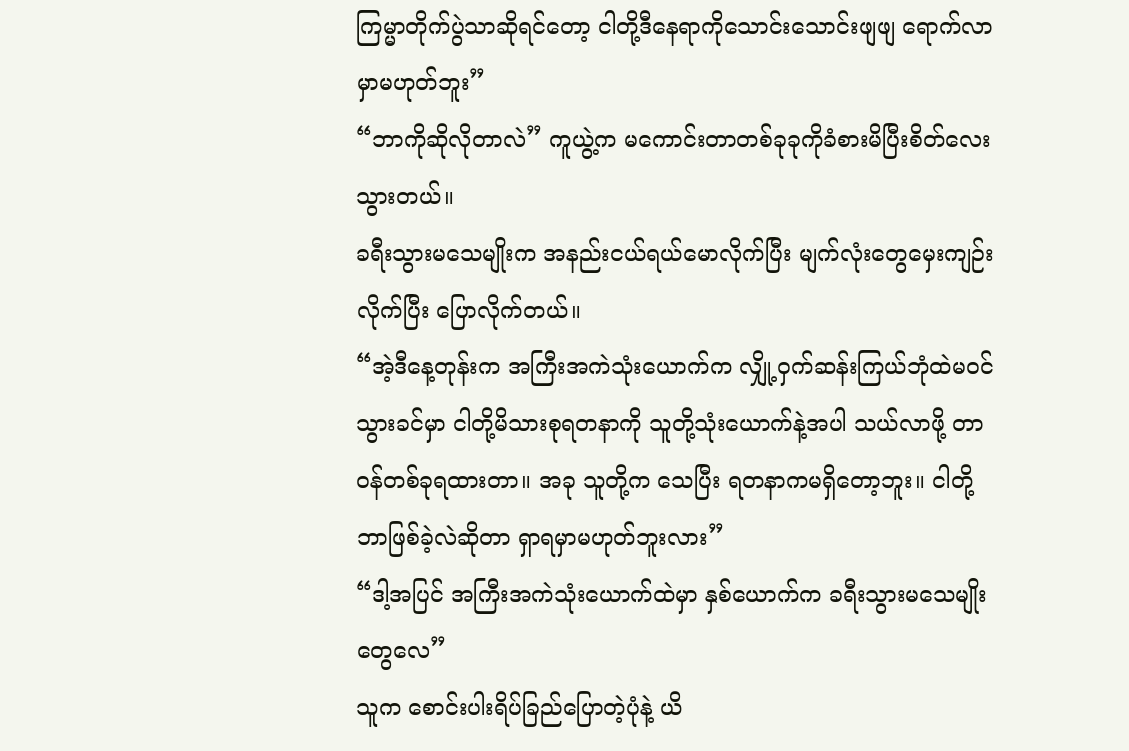ကြမ္မာတိုက်ပွဲသာဆိုရင်တော့ ငါတို့ဒီနေရာကိုသောင်းသောင်းဖျဖျ ရောက်လာမှာမဟုတ်ဘူး”
“ဘာကိုဆိုလိုတာလဲ” ကူယွဲ့က မကောင်းတာတစ်ခုခုကိုခံစားမိပြီးစိတ်လေးသွားတယ်။
ခရီးသွားမသေမျိုးက အနည်းငယ်ရယ်မောလိုက်ပြီး မျက်လုံးတွေမှေးကျဉ်းလိုက်ပြီး ပြောလိုက်တယ်။
“အဲ့ဒီနေ့တုန်းက အကြီးအကဲသုံးယောက်က လျှို့ဝှက်ဆန်းကြယ်ဘုံထဲမဝင်သွားခင်မှာ ငါတို့မိသားစုရတနာကို သူတို့သုံးယောက်နဲ့အပါ သယ်လာဖို့ တာဝန်တစ်ခုရထားတာ။ အခု သူတို့က သေပြီး ရတနာကမရှိတော့ဘူး။ ငါတို့ ဘာဖြစ်ခဲ့လဲဆိုတာ ရှာရမှာမဟုတ်ဘူးလား”
“ဒါ့အပြင် အကြီးအကဲသုံးယောက်ထဲမှာ နှစ်ယောက်က ခရီးသွားမသေမျိုးတွေလေ”
သူက စောင်းပါးရိပ်ခြည်ပြောတဲ့ပုံနဲ့ ယိ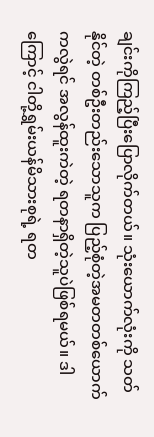ချင်းကိုကြည့်ပြီးပြောလိုက်တယ်။ သုံးယောက်လုံးကို သတ်နိုင်တဲ့ တစ်ဦးတည်းသောသူက ပြည့်စုံတဲ့အမတတစ်ယောက်ကလွဲရင် အလွန်ထူးကဲတဲ့ ရတနာရှိတဲ့သူပဲဖြစ်ရမယ်။ ဒါကြောင့် ငါတို့ရွှမ်းယန်မိသားစုရဲ့ ရတ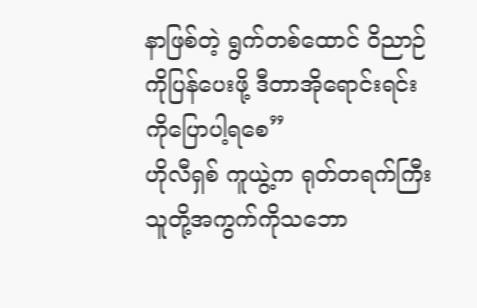နာဖြစ်တဲ့ ရွက်တစ်ထောင် ဝိညာဉ်ကိုပြန်ပေးဖို့ ဒီတာအိုရောင်းရင်းကိုပြောပါ့ရစေ”
ဟိုလီရှစ် ကူယွဲ့က ရုတ်တရက်ကြီး သူတို့အကွက်ကိုသဘော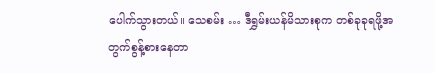ပေါက်သွားတယ်။ သေစမ်း … ဒီရွှမ်းယန်မိသားစုက တစ်ခုခုရဖို့အတွက်စွန့်စားနေတာ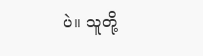ပဲ။ သူတို့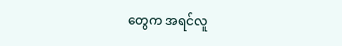တွေက အရင်လူ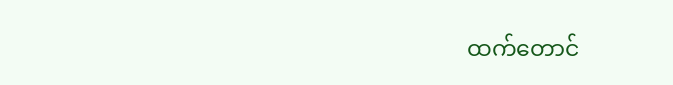ထက်တောင်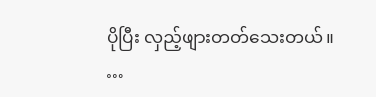ပိုပြီး လှည့်ဖျားတတ်သေးတယ်။
…